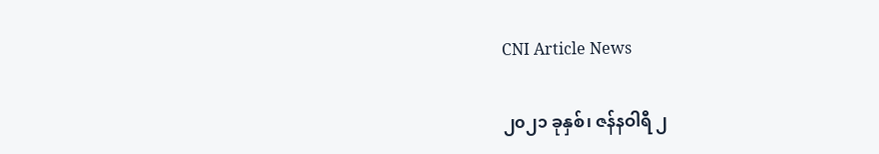CNI Article News

၂၀၂၁ ခုနှစ်၊ ဇန်နဝါရီ ၂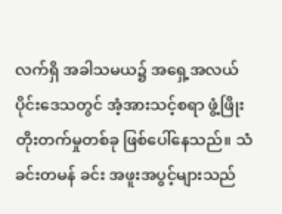လက်ရှိ အခါသမယ၌ အရှေ့အလယ်ပိုင်းဒေသတွင် အံ့အားသင့်စရာ ဖွံ့ဖြိုးတိုးတက်မှုတစ်ခု ဖြစ်ပေါ်နေသည်။ သံခင်းတမန် ခင်း အဖူးအပွင့်များသည်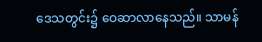ဒေသတွင်း၌ ဝေဆာလာနေသည်။ သာမန်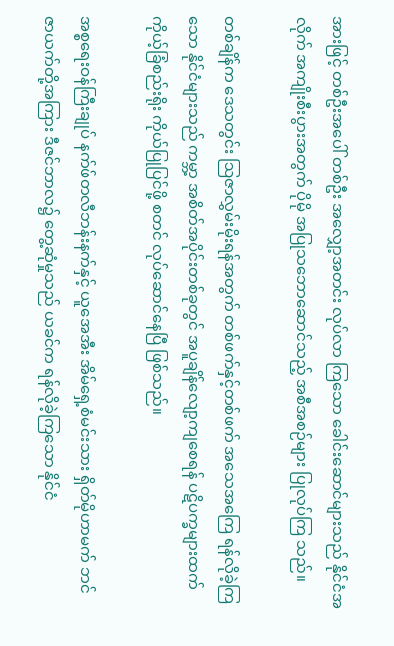အားဖြင့် တစ်ဦးအပေါ် တစ်ဦး အလျှော့အတင်း လုပ်လာ ကြသော ခေါင်းဆောင်များသည် နိုင်ငံအလိုက် အကျိုးစီးပွားအတွက် ပိုမို အပြုသဘောဆောင်သည့် အစီအစဉ်များ ပြုလုပ်ကြ သည်။

တစ်ချိန်က ဒေသတွင်း ဩဇာလွှမ်းမိုးရန်အတွက် တစ်ဖက်နှင့်တစ်ဖက် အသေအကြေ ရန်လိုခဲ့ကြသော နိုင်ငံများသည် ကမ္ဘာ့ အစိတ်အပိုင်းတစ်ခုတွင် အပူချိန်လျော့ကျစေရန် ပဋိပက္ခများထက် ကိုယ့်ခြံစည်းရိုး ကိုယ်ပြုပြင်ဖို့ စတင် လုပ်ဆောင်နေပြီ ဖြစ်သည်။

အစ္စရေးဝန်ကြီးချုပ် နက်ဖ်တလီဘန်းနက်နှင့် ယူအေအီး အိမ်ရှေ့စံမင်းသား ရှိတ်မိုဟာမက် ဘင်ဇာယက်တို့အကြား ဒီဇင်ဘာလ၌ တွေ့ဆုံမှုသည် ယခင်က ရန်လိုခဲ့ကြသော နိုင်ငံ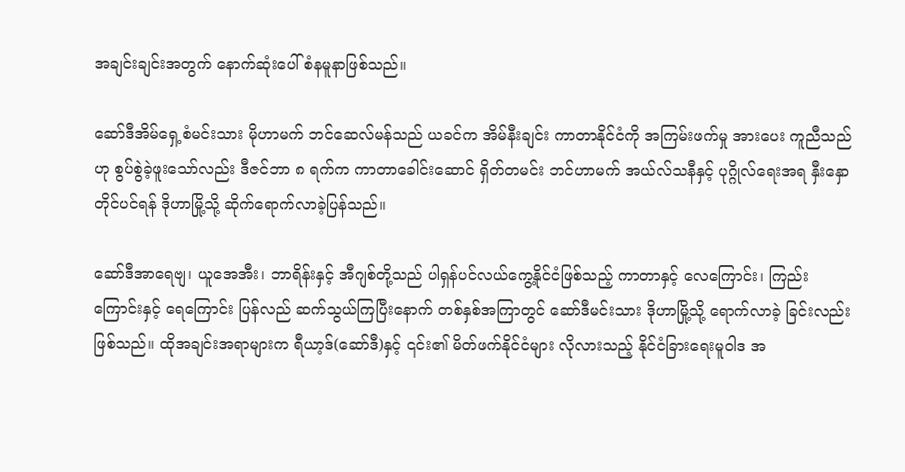အချင်းချင်းအတွက် နောက်ဆုံးပေါ် စံနမူနာဖြစ်သည်။

ဆော်ဒီအိမ်ရှေ့စံမင်းသား မိုဟာမက် ဘင်ဆေလ်မန်သည် ယခင်က အိမ်နီးချင်း ကာတာနိုင်ငံကို အကြမ်းဖက်မှု အားပေး ကူညီသည်ဟု စွပ်စွဲခဲ့ဖူးသော်လည်း ဒီဇင်ဘာ ၈ ရက်က ကာတာခေါင်းဆောင် ရှိတ်တမင်း ဘင်ဟာမက် အယ်လ်သနီနှင့် ပုဂ္ဂိုလ်ရေးအရ နှီးနှောတိုင်ပင်ရန် ဒိုဟာမြို့သို့ ဆိုက်ရောက်လာခဲ့ပြန်သည်။

ဆော်ဒီအာရေဗျ၊ ယူအေအီး၊ ဘာရိန်းနှင့် အီဂျစ်တို့သည် ပါရှန်ပင်လယ်ကွေ့နိုင်ငံဖြစ်သည့် ကာတာနှင့် လေကြောင်း၊ ကြည်း ကြောင်းနှင့် ရေကြောင်း ပြန်လည် ဆက်သွယ်ကြပြီးနောက် တစ်နှစ်အကြာတွင် ဆော်ဒီမင်းသား ဒိုဟာမြို့သို့ ရောက်လာခဲ့ ခြင်းလည်း ဖြစ်သည်။ ထိုအချင်းအရာများက ရီယာ့ဒ်(ဆော်ဒီ)နှင့် ၎င်း၏ မိတ်ဖက်နိုင်ငံများ လိုလားသည့် နိုင်ငံခြားရေးမူဝါဒ အ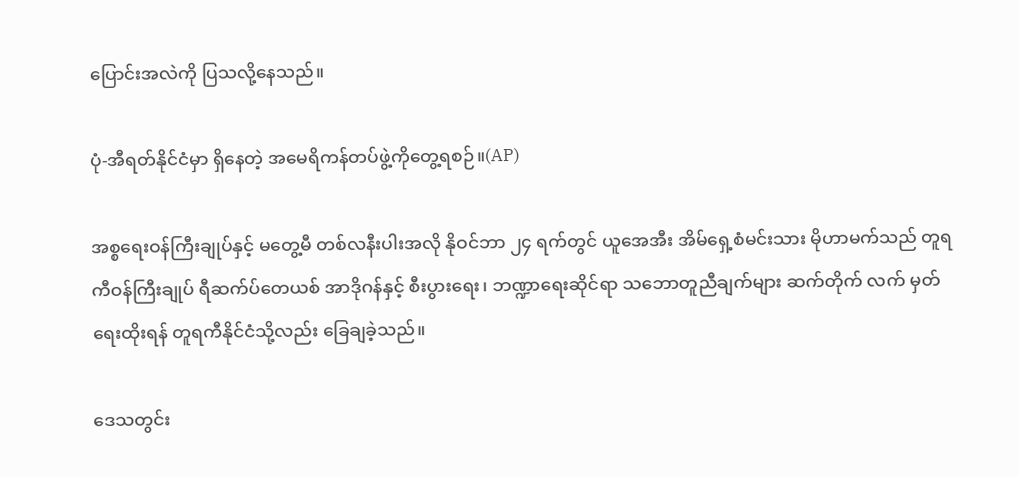ပြောင်းအလဲကို ပြသလို့နေသည်။

ပုံ-အီရတ်နိုင်ငံမှာ ရှိနေတဲ့ အမေရိကန်တပ်ဖွဲ့ကိုတွေ့ရစဉ်။(AP)

အစ္စရေးဝန်ကြီးချုပ်နှင့် မတွေ့မီ တစ်လနီးပါးအလို နိုဝင်ဘာ ၂၄ ရက်တွင် ယူအေအီး အိမ်ရှေ့စံမင်းသား မိုဟာမက်သည် တူရကီဝန်ကြီးချုပ် ရီဆက်ပ်တေယစ် အာဒိုဂန်နှင့် စီးပွားရေး၊ ဘဏ္ဍာရေးဆိုင်ရာ သဘောတူညီချက်များ ဆက်တိုက် လက် မှတ် ရေးထိုးရန် တူရကီနိုင်ငံသို့လည်း ခြေချခဲ့သည်။

ဒေသတွင်း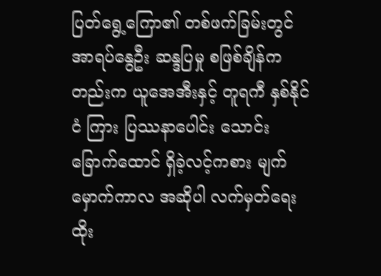ပြတ်ရွေ့ကြော၏ တစ်ဖက်ခြမ်းတွင် အာရပ်နွေဦး ဆန္ဒပြမှု စဖြစ်ချိန်ကတည်းက ယူအေအီးနှင့် တူရကီ နှစ်နိုင်ငံ ကြား ပြဿနာပေါင်း သောင်းခြောက်ထောင် ရှိခဲ့လင့်ကစား မျက်မှောက်ကာလ အဆိုပါ လက်မှတ်ရေးထိုး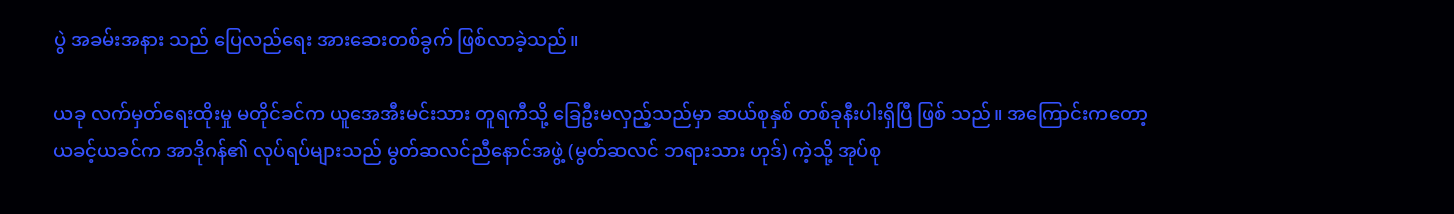ပွဲ အခမ်းအနား သည် ပြေလည်ရေး အားဆေးတစ်ခွက် ဖြစ်လာခဲ့သည်။

ယခု လက်မှတ်ရေးထိုးမှု မတိုင်ခင်က ယူအေအီးမင်းသား တူရကီသို့ ခြေဦးမလှည့်သည်မှာ ဆယ်စုနှစ် တစ်ခုနီးပါးရှိပြီ ဖြစ် သည်။ အကြောင်းကတော့ ယခင့်ယခင်က အာဒိုဂန်၏ လုပ်ရပ်များသည် မွတ်ဆလင်ညီနောင်အဖွဲ့ (မွတ်ဆလင် ဘရားသား ဟုဒ်) ကဲ့သို့ အုပ်စု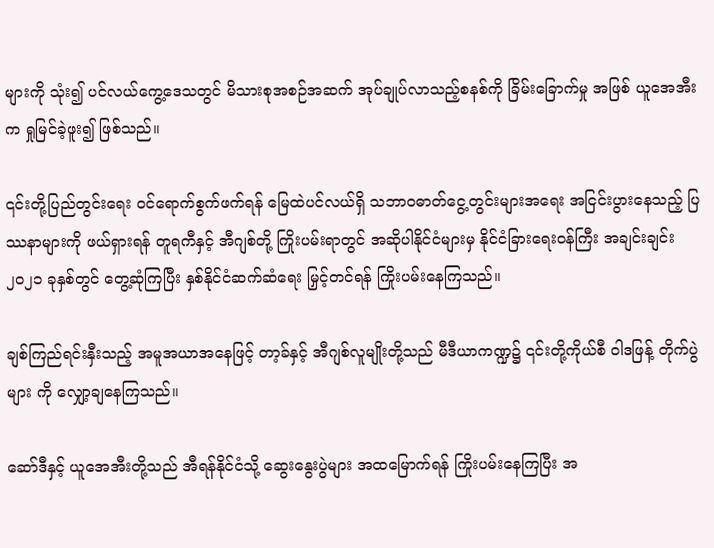များကို သုံး၍ ပင်လယ်ကွေ့ဒေသတွင် မိသားစုအစဉ်အဆက် အုပ်ချုပ်လာသည့်စနစ်ကို ခြိမ်းခြောက်မှု အဖြစ် ယူအေအီးက ရှုမြင်ခဲ့ဖူး၍ ဖြစ်သည်။

၎င်းတို့ပြည်တွင်းရေး ဝင်ရောက်စွက်ဖက်ရန် မြေထဲပင်လယ်ရှိ သဘာဝဓာတ်ငွေ့တွင်းများအရေး အငြင်းပွားနေသည့် ပြဿနာများကို ဖယ်ရှားရန် တူရကီနှင့် အီဂျစ်တို့ ကြိုးပမ်းရာတွင် အဆိုပါနိုင်ငံများမှ နိုင်ငံခြားရေးဝန်ကြီး အချင်းချင်း ၂၀၂၁ ခုနှစ်တွင် တွေ့ဆုံကြပြီး နှစ်နိုင်ငံဆက်ဆံရေး မြှင့်တင်ရန် ကြိုးပမ်းနေကြသည်။

ချစ်ကြည်ရင်းနှီးသည့် အမူအယာအနေဖြင့် တာ့ခ်နှင့် အီဂျစ်လူမျိုးတို့သည် မီဒီယာကဏ္ဍ၌ ၎င်းတို့ကိုယ်စီ ဝါဒဖြန့် တိုက်ပွဲများ ကို လျှော့ချနေကြသည်။

ဆော်ဒီနှင့် ယူအေအီးတို့သည် အီရန်နိုင်ငံသို့ ဆွေးနွေးပွဲများ အထမြောက်ရန် ကြိုးပမ်းနေကြပြီး အ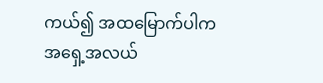ကယ်၍ အထမြောက်ပါက အရှေ့အလယ်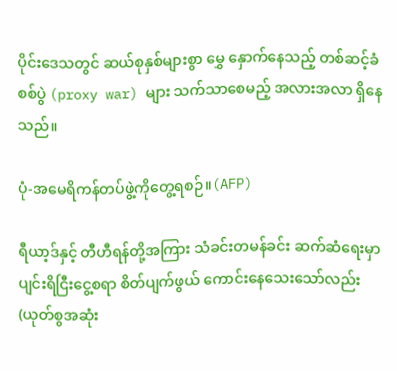ပိုင်းဒေသတွင် ဆယ်စုနှစ်များစွာ မွှေ နှောက်နေသည့် တစ်ဆင့်ခံ စစ်ပွဲ (proxy war) များ သက်သာစေမည့် အလားအလာ ရှိနေသည်။

ပုံ-အမေရိကန်တပ်ဖွဲ့ကိုတွေ့ရစဉ်။(AFP)

ရီယာ့ဒ်နှင့် တီဟီရန်တို့အကြား သံခင်းတမန်ခင်း ဆက်ဆံရေးမှာ ပျင်းရိငြီးငွေ့စရာ စိတ်ပျက်ဖွယ် ကောင်းနေသေးသော်လည်း (ယုတ်စွအဆုံး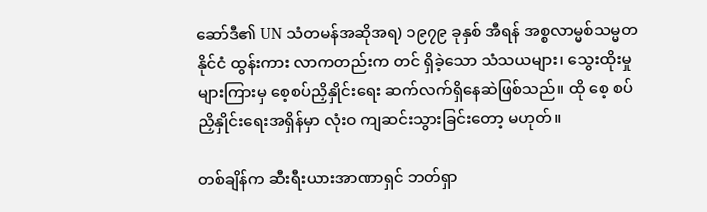ဆော်ဒီ၏ UN သံတမန်အဆိုအရ) ၁၉၇၉ ခုနှစ် အီရန် အစ္စလာမ္မစ်သမ္မတနိုင်ငံ ထွန်းကား လာကတည်းက တင် ရှိခဲ့သော သံသယများ၊ သွေးထိုးမှုများကြားမှ စေ့စပ်ညှိနှိုင်းရေး ဆက်လက်ရှိနေဆဲဖြစ်သည်။ ထို စေ့ စပ်ညှိနှိုင်းရေးအရှိန်မှာ လုံးဝ ကျဆင်းသွားခြင်းတော့ မဟုတ်။

တစ်ချိန်က ဆီးရီးယားအာဏာရှင် ဘတ်ရှာ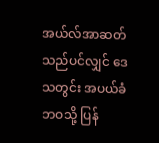အယ်လ်အာဆတ်သည်ပင်လျှင် ဒေသတွင်း အပယ်ခံဘဝသို့ ပြန်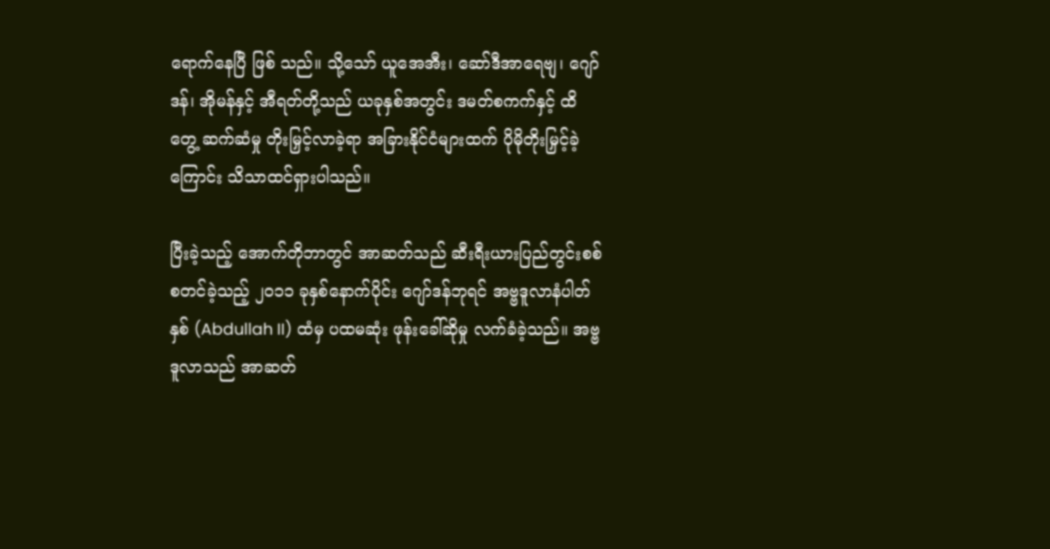ရောက်နေပြီ ဖြစ် သည်။ သို့သော် ယူအေအီး၊ ဆော်ဒီအာရေဗျ၊ ဂျော်ဒန်၊ အိုမန်နှင့် အီရတ်တို့သည် ယခုနှစ်အတွင်း ဒမတ်စကက်နှင့် ထိတွေ့ ဆက်ဆံမှု တိုးမြှင့်လာခဲ့ရာ အခြားနိုင်ငံများထက် ပိုမိုတိုးမြှင့်ခဲ့ကြောင်း သိသာထင်ရှားပါသည်။

ပြီးခဲ့သည့် အောက်တိုဘာတွင် အာဆတ်သည် ဆီးရီးယားပြည်တွင်းစစ် စတင်ခဲ့သည့် ၂၀၁၁ ခုနှစ်နောက်ပိုင်း ဂျော်ဒန်ဘုရင် အဗ္ဗဒူလာနံပါတ်နှစ် (Abdullah II) ထံမှ ပထမဆုံး ဖုန်းခေါ်ဆိုမှု လက်ခံခဲ့သည်။ အဗ္ဗဒူလာသည် အာဆတ်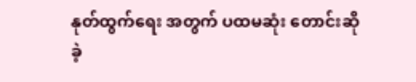နုတ်ထွက်ရေး အတွက် ပထမဆုံး တောင်းဆိုခဲ့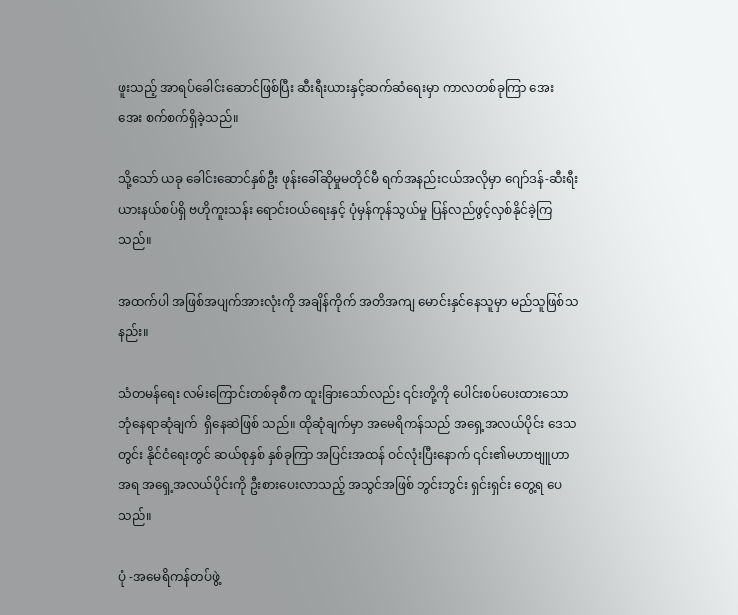ဖူးသည့် အာရပ်ခေါင်းဆောင်ဖြစ်ပြီး ဆီးရီးယားနှင့်ဆက်ဆံရေးမှာ ကာလတစ်ခုကြာ အေး အေး စက်စက်ရှိခဲ့သည်။

သို့သော် ယခု ခေါင်းဆောင်နှစ်ဦး ဖုန်းခေါ်ဆိုမှုမတိုင်မီ ရက်အနည်းငယ်အလိုမှာ ဂျော်ဒန်-ဆီးရီးယားနယ်စပ်ရှိ ဗဟိုကူးသန်း ရောင်းဝယ်ရေးနှင့် ပုံမှန်ကုန်သွယ်မှု ပြန်လည်ဖွင့်လှစ်နိုင်ခဲ့ကြသည်။

အထက်ပါ အဖြစ်အပျက်အားလုံးကို အချိန်ကိုက် အတိအကျ မောင်းနှင်နေသူမှာ မည်သူဖြစ်သနည်း။

သံတမန်ရေး လမ်းကြောင်းတစ်ခုစီက ထူးခြားသော်လည်း ၎င်းတို့ကို ပေါင်းစပ်ပေးထားသော ဘုံနေရာဆုံချက်  ရှိနေဆဲဖြစ် သည်။ ထိုဆုံချက်မှာ အမေရိကန်သည် အရှေ့အလယ်ပိုင်း ဒေသတွင်း နိုင်ငံရေးတွင် ဆယ်စုနှစ် နှစ်ခုကြာ အပြင်းအထန် ဝင်လုံးပြီးနောက် ၎င်း၏မဟာဗျူဟာအရ အရှေ့အလယ်ပိုင်းကို ဦးစားပေးလာသည့် အသွင်အဖြစ် ဘွင်းဘွင်း ရှင်းရှင်း တွေ့ရ ပေသည်။

ပုံ -အမေရိကန်တပ်ဖွဲ့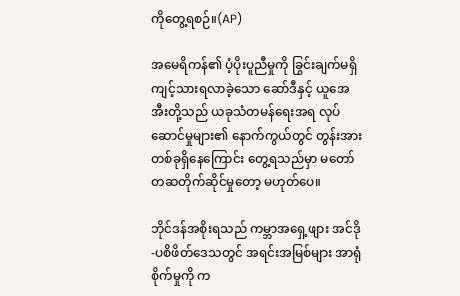ကိုတွေ့ရစဉ်။(AP)

အမေရိကန်၏ ပံ့ပိုးပူညီမှုကို ခြွင်းချက်မရှိ ကျင့်သားရလာခဲ့သော ဆော်ဒီနှင့် ယူအေအီးတို့သည် ယခုသံတမန်ရေးအရ လုပ် ဆောင်မှုများ၏ နောက်ကွယ်တွင် တွန်းအားတစ်ခုရှိနေကြောင်း တွေ့ရသည်မှာ မတော်တဆတိုက်ဆိုင်မှုတော့ မဟုတ်ပေ။

ဘိုင်ဒန်အစိုးရသည် ကမ္ဘာအရှေ့ဖျား အင်ဒို-ပစိဖိတ်ဒေသတွင် အရင်းအမြစ်များ အာရုံစိုက်မှုကို က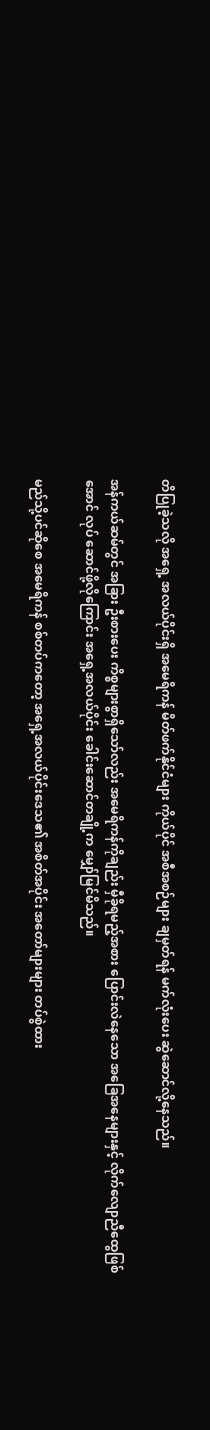တိပြုခဲ့သလို အရှေ့ အလယ်ပိုင်းရှိ အမေရိကန် မိတ်ဖက်နိုင်ငံများ ကိုယ်ပိုင် အစီအစဉ်များ ချမှတ်ရန် မက်လုံးပေး ဆွဲဆောင်လို့နေသည်။

အန်ကယ်ဆမ်တွင် အခြား ဦးစားပေး ကိစ္စများစွာရှိသော်လည်း အမေရိကန်ကိုချည်း မှီခိုရမည့်အစား ပြောင်းလဲနေသော အခြေအနေများနှင့် လိုက်လျောညီထွေဖြစ်အောင် လုပ် ဆောင်ဖို့လိုကြောင်း အရှေ့အလယ်ပိုင်း ခေါင်းဆောင်တချို့က မျှော်မြင်မိသည်။

မည်သို့ပင်ဆိုစေ အမေရိကန် စစ်တပ်ကတော့ အရှေ့အလယ်ပိုင်းဒေသ၏ အစိတ်အပိုင်း အတော်များများ တပ်စွဲထား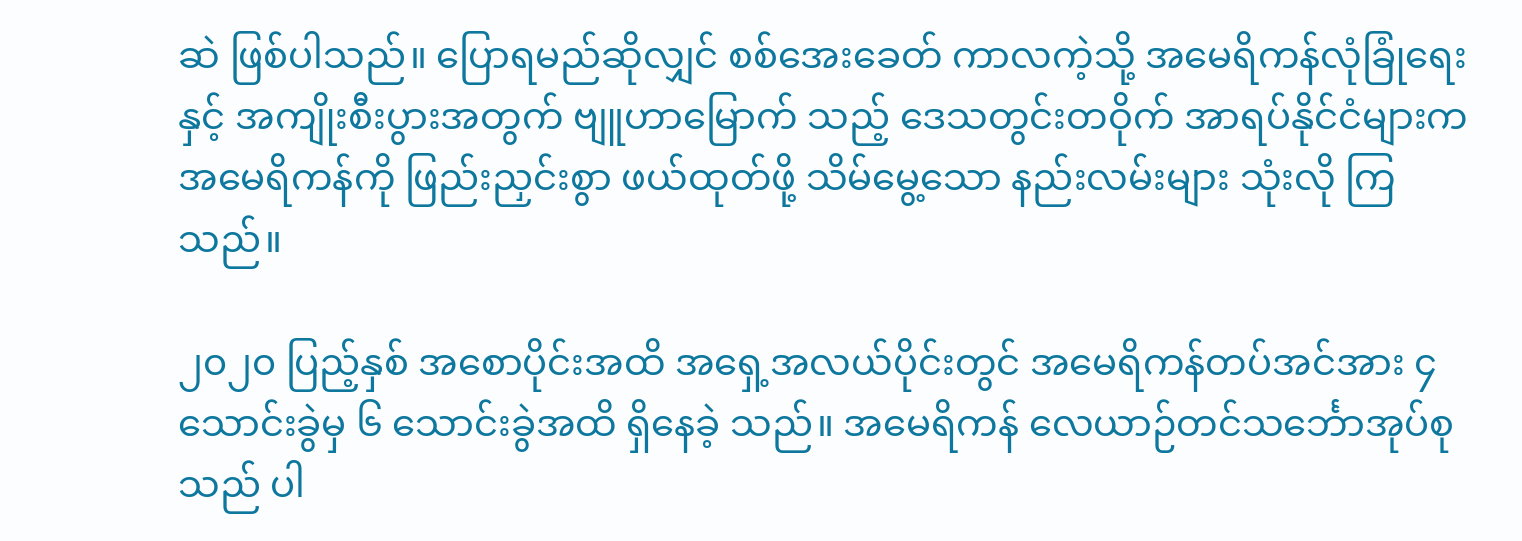ဆဲ ဖြစ်ပါသည်။ ပြောရမည်ဆိုလျှင် စစ်အေးခေတ် ကာလကဲ့သို့ အမေရိကန်လုံခြုံရေးနှင့် အကျိုးစီးပွားအတွက် ဗျူဟာမြောက် သည့် ဒေသတွင်းတဝိုက် အာရပ်နိုင်ငံများက အမေရိကန်ကို ဖြည်းညှင်းစွာ ဖယ်ထုတ်ဖို့ သိမ်မွေ့သော နည်းလမ်းများ သုံးလို ကြသည်။

၂၀၂၀ ပြည့်နှစ် အစောပိုင်းအထိ အရှေ့အလယ်ပိုင်းတွင် အမေရိကန်တပ်အင်အား ၄ သောင်းခွဲမှ ၆ သောင်းခွဲအထိ ရှိနေခဲ့ သည်။ အမေရိကန် လေယာဉ်တင်သင်္ဘောအုပ်စုသည် ပါ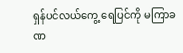ရှန်ပင်လယ်ကွေ့ ရေပြင်ကို မကြာခဏ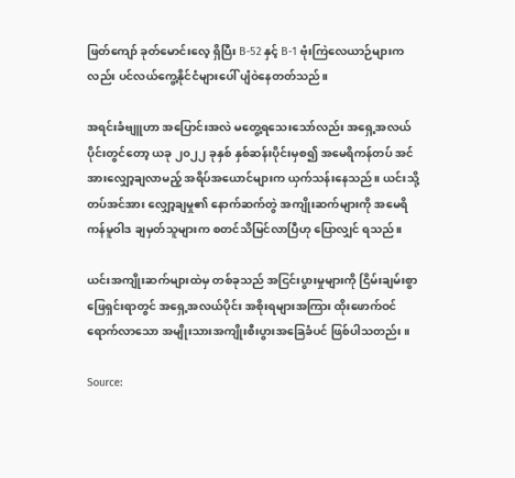ဖြတ်ကျော် ခုတ်မောင်းလေ့ ရှိပြီး B-52 နှင့် B-1 ဗုံးကြဲလေယာဉ်များကလည်း ပင်လယ်ကွေ့နိုင်ငံများပေါ် ပျံဝဲနေတတ်သည်။

အရင်းခံဗျူဟာ အပြောင်းအလဲ မတွေ့ရသေးသော်လည်း အရှေ့အလယ်ပိုင်းတွင်တော့ ယခု ၂၀၂၂ ခုနှစ် နှစ်ဆန်းပိုင်းမှစ၍ အမေရိကန်တပ် အင်အားလျှော့ချလာမည့် အရိပ်အယောင်များက ယှက်သန်းနေသည်။ ယင်းသို့ တပ်အင်အား လျှော့ချမှု၏ နောက်ဆက်တွဲ အကျိုးဆက်များကို အမေရိကန်မူဝါဒ ချမှတ်သူများက စတင်သိမြင်လာပြီဟု ပြောလျှင် ရသည်။

ယင်းအကျိုးဆက်များထဲမှ တစ်ခုသည် အငြင်းပွားမှုများကို ငြိမ်းချမ်းစွာ ဖြေရှင်းရာတွင် အရှေ့အလယ်ပိုင်း အစိုးရများအကြား ထိုးဖောက်ဝင်ရောက်လာသော အမျိုးသားအကျိုးစီးပွားအခြေခံပင် ဖြစ်ပါသတည်း။

Source: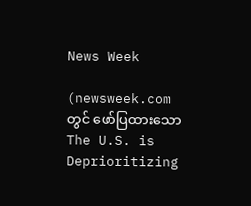News Week

(newsweek.com တွင် ဖော်ပြထားသော The U.S. is Deprioritizing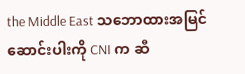the Middle East သဘောထားအမြင်ဆောင်းပါးကို CNI က ဆီ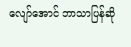လျော်အောင် ဘာသာပြန်ဆို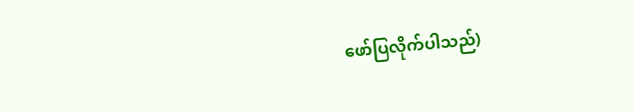ဖော်ပြလိုက်ပါသည်)